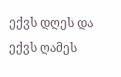ექვს დღეს და ექვს ღამეს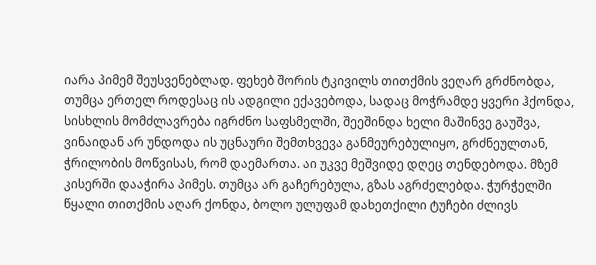იარა პიმემ შეუსვენებლად. ფეხებ შორის ტკივილს თითქმის ვეღარ გრძნობდა, თუმცა ერთელ როდესაც ის ადგილი ექავებოდა, სადაც მოჭრამდე ყვერი ჰქონდა, სისხლის მომძლავრება იგრძნო საფსმელში, შეეშინდა ხელი მაშინვე გაუშვა, ვინაიდან არ უნდოდა ის უცნაური შემთხვევა განმეურებულიყო, გრძნეულთან, ჭრილობის მოწვისას, რომ დაემართა. აი უკვე მეშვიდე დღეც თენდებოდა. მზემ კისერში დააჭირა პიმეს. თუმცა არ გაჩერებულა, გზას აგრძელებდა. ჭურჭელში წყალი თითქმის აღარ ქონდა, ბოლო ულუფამ დახეთქილი ტუჩები ძლივს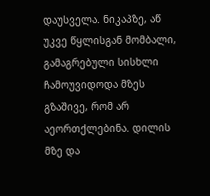დაუსველა. ნიკაპზე, აწ უკვე წყლისგან მომბალი, გამაგრებული სისხლი ჩამოუვიდოდა მზეს გზაშივე, რომ არ აეორთქლებინა. დილის მზე და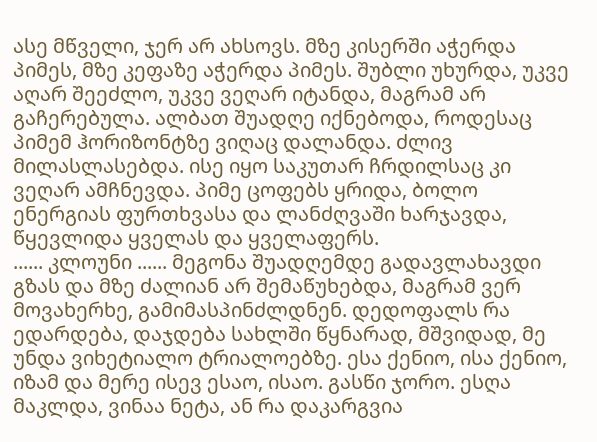ასე მწველი, ჯერ არ ახსოვს. მზე კისერში აჭერდა პიმეს, მზე კეფაზე აჭერდა პიმეს. შუბლი უხურდა, უკვე აღარ შეეძლო, უკვე ვეღარ იტანდა, მაგრამ არ გაჩერებულა. ალბათ შუადღე იქნებოდა, როდესაც პიმემ ჰორიზონტზე ვიღაც დალანდა. ძლივ მილასლასებდა. ისე იყო საკუთარ ჩრდილსაც კი ვეღარ ამჩნევდა. პიმე ცოფებს ყრიდა, ბოლო ენერგიას ფურთხვასა და ლანძღვაში ხარჯავდა, წყევლიდა ყველას და ყველაფერს.
...... კლოუნი ...... მეგონა შუადღემდე გადავლახავდი გზას და მზე ძალიან არ შემაწუხებდა, მაგრამ ვერ მოვახერხე, გამიმასპინძლდნენ. დედოფალს რა ედარდება, დაჯდება სახლში წყნარად, მშვიდად, მე უნდა ვიხეტიალო ტრიალოებზე. ესა ქენიო, ისა ქენიო, იზამ და მერე ისევ ესაო, ისაო. გასწი ჯორო. ესღა მაკლდა, ვინაა ნეტა, ან რა დაკარგვია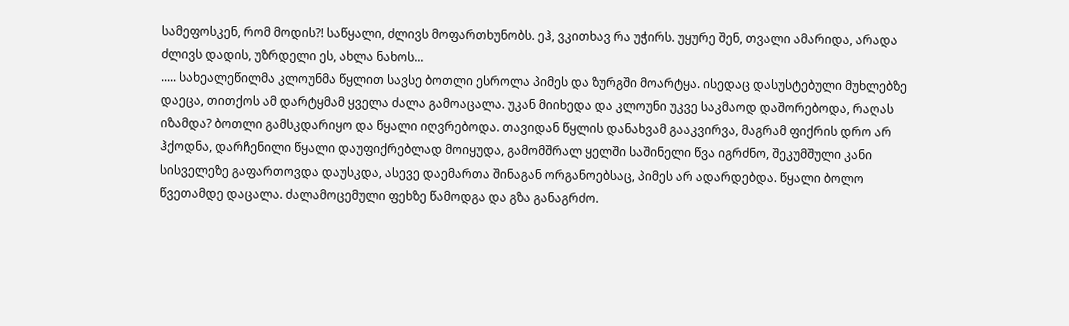სამეფოსკენ, რომ მოდის?! საწყალი, ძლივს მოფართხუნობს. ეჰ, ვკითხავ რა უჭირს. უყურე შენ, თვალი ამარიდა, არადა ძლივს დადის, უზრდელი ეს, ახლა ნახოს...
..... სახეალეწილმა კლოუნმა წყლით სავსე ბოთლი ესროლა პიმეს და ზურგში მოარტყა. ისედაც დასუსტებული მუხლებზე დაეცა, თითქოს ამ დარტყმამ ყველა ძალა გამოაცალა. უკან მიიხედა და კლოუნი უკვე საკმაოდ დაშორებოდა, რაღას იზამდა? ბოთლი გამსკდარიყო და წყალი იღვრებოდა. თავიდან წყლის დანახვამ გააკვირვა, მაგრამ ფიქრის დრო არ ჰქოდნა, დარჩენილი წყალი დაუფიქრებლად მოიყუდა, გამომშრალ ყელში საშინელი წვა იგრძნო, შეკუმშული კანი სისველეზე გაფართოვდა დაუსკდა, ასევე დაემართა შინაგან ორგანოებსაც, პიმეს არ ადარდებდა. წყალი ბოლო წვეთამდე დაცალა. ძალამოცემული ფეხზე წამოდგა და გზა განაგრძო.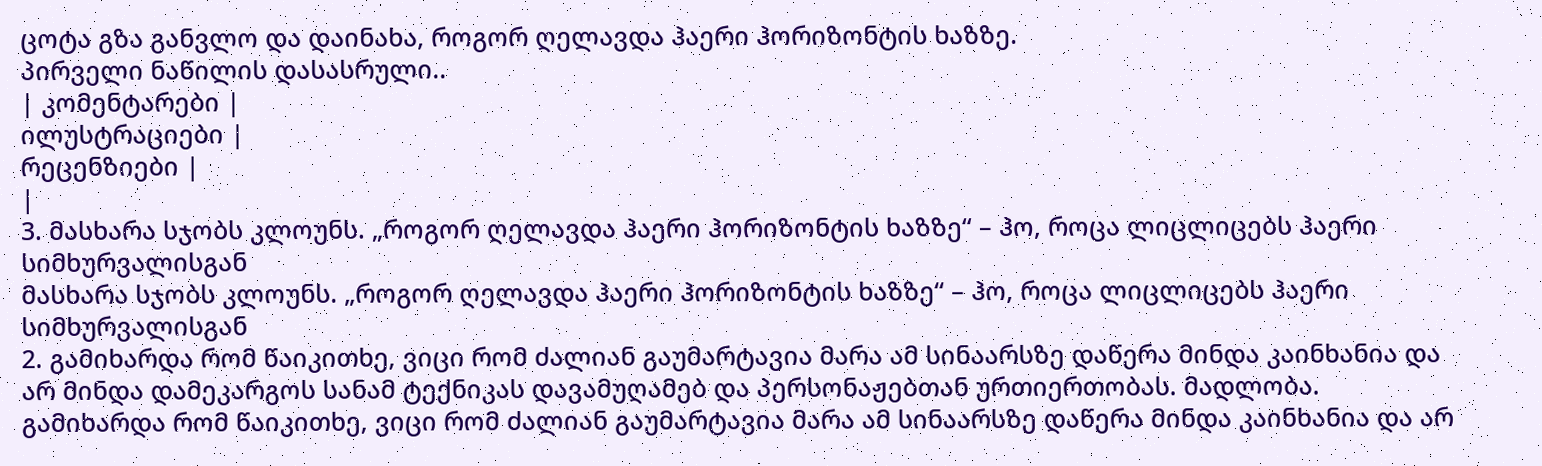ცოტა გზა განვლო და დაინახა, როგორ ღელავდა ჰაერი ჰორიზონტის ხაზზე.
პირველი ნაწილის დასასრული..
| კომენტარები |
ილუსტრაციები |
რეცენზიები |
|
3. მასხარა სჯობს კლოუნს. „როგორ ღელავდა ჰაერი ჰორიზონტის ხაზზე“ – ჰო, როცა ლიცლიცებს ჰაერი სიმხურვალისგან
მასხარა სჯობს კლოუნს. „როგორ ღელავდა ჰაერი ჰორიზონტის ხაზზე“ – ჰო, როცა ლიცლიცებს ჰაერი სიმხურვალისგან
2. გამიხარდა რომ წაიკითხე, ვიცი რომ ძალიან გაუმარტავია მარა ამ სინაარსზე დაწერა მინდა კაინხანია და არ მინდა დამეკარგოს სანამ ტექნიკას დავამუღამებ და პერსონაჟებთან ურთიერთობას. მადლობა. გამიხარდა რომ წაიკითხე, ვიცი რომ ძალიან გაუმარტავია მარა ამ სინაარსზე დაწერა მინდა კაინხანია და არ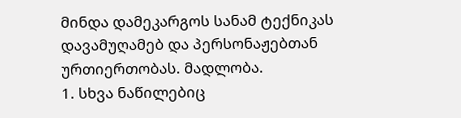მინდა დამეკარგოს სანამ ტექნიკას დავამუღამებ და პერსონაჟებთან ურთიერთობას. მადლობა.
1. სხვა ნაწილებიც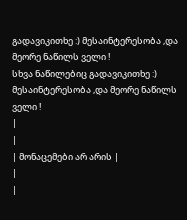გადავიკითხე :) მესაინტერესობა ,და მეორე ნაწილს ველი !
სხვა ნაწილებიც გადავიკითხე :) მესაინტერესობა ,და მეორე ნაწილს ველი !
|
|
| მონაცემები არ არის |
|
|